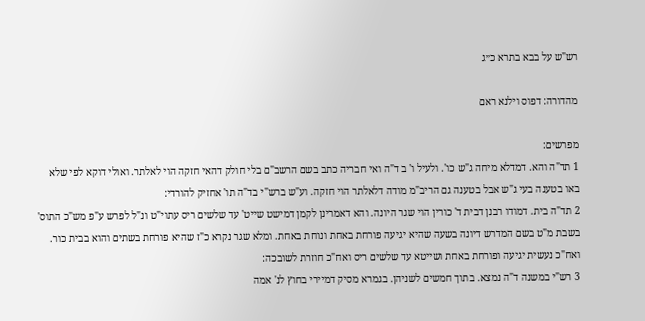רש"ש על בבא בתרא כ״ג

מהדורה: דפוס וילנא ראם

מפרשים:
1 תד"ה והא. דמדלא מיחה ג"ש כו'. ולעיל ו' ב ד"ה ואי חבריה כתב בשם הרשב"ם בלי חולק דהאי חזקה הוי לאלתר. ואולי דוקא לפי שלא באו בטענה בעי ג"ש אבל בטענה גם הריב"מ מודה דלאלתר הוי חזקה. וע"ש ברש"י בד"ה תו' אחזיק להורדי:
2 תד"ה בית. דמודו רבנן דבית ד' כורין הוי שגר היונה. והא דאמרינן לקמן דמישט שייט' עד שלשים ריס עתוי"ט ונ"ל לפרש ע"פ מש"כ התוס' בשבת מ"ט בשם המדרש דיונה בשעה שהיא יגיעה פורחת באחת ונוחת באחת. ומלא שגר נקרא כ"ז שהיא פורחת בשתים והוא בבית כור. ואח"כ נעשית יגיעה ופורחת באחת ושייטא עד שלשים ריס ואח"כ חוזרת לשובכה:
3 רש"י במשנה ד"ה נמצא. בתוך חמשים לשניהן. בגמרא מסיק דמיירי בחוץ לנ' אמה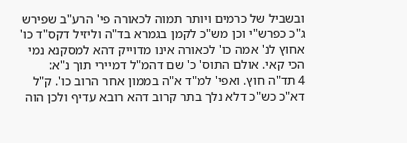ובשביל של כרמים ויותר תמוה לכאורה פי' הרע"ב שפירש ג"כ כפרש"י וכן מש"כ לקמן בגמרא בד"ה וליזיל דקס"ד כו' אחוץ לנ' אמה כו' לכאורה אינו מדוייק דהא למסקנא נמי הכי קאי. אולם התוס' כ' שם דהמ"ל דמיירי תוך נ"א:
4 תד"ה חוץ. ואפי' למ"ד א"ה בממון אחר הרוב כו'. ק"ל דא"כ כש"כ דלא נלך בתר קרוב דהא רובא עדיף ולכן הוה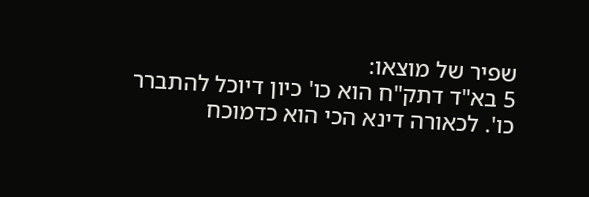שפיר של מוצאו:
5 בא"ד דתק"ח הוא כו' כיון דיוכל להתברר כו'. לכאורה דינא הכי הוא כדמוכח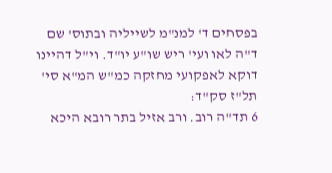בפסחים ד' למנ"מ לשייליה ובתוס' שם ד"ה לאו ועי' ריש שו"ע יו"ד. וי"ל דהיינו דוקא לאפקועי מחזקה כמ"ש המ"א סי' תל"ז סק"ד:
6 תד"ה רוב. ורב אזיל בתר רובא היכא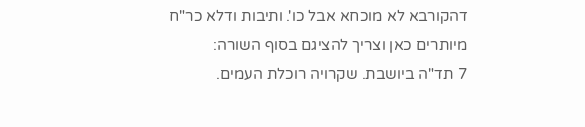דהקורבא לא מוכחא אבל כו'. ותיבות ודלא כר"ח מיותרים כאן וצריך להציגם בסוף השורה:
7 תד"ה ביושבת. שקרויה רוכלת העמים.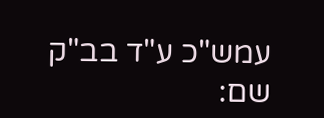עמש"כ ע"ד בב"ק שם: